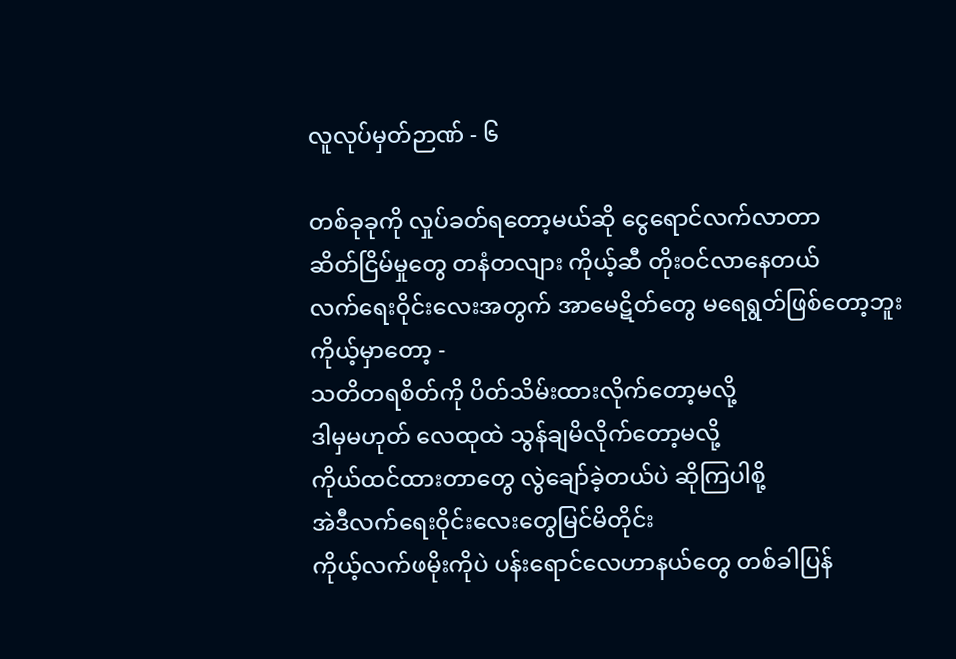လူလုပ်မှတ်ဉာဏ် - ၆

တစ်ခုခုကို လှုပ်ခတ်ရတော့မယ်ဆို ငွေရောင်လက်လာတာ
ဆိတ်ငြိမ်မှုတွေ တနံတလျား ကိုယ့်ဆီ တိုးဝင်လာနေတယ်
လက်ရေးဝိုင်းလေးအတွက် အာမေဋိတ်တွေ မရေရွတ်ဖြစ်တော့ဘူး
ကိုယ့်မှာတော့ -
သတိတရစိတ်ကို ပိတ်သိမ်းထားလိုက်တော့မလို့
ဒါမှမဟုတ် လေထုထဲ သွန်ချမိလိုက်တော့မလို့
ကိုယ်ထင်ထားတာတွေ လွဲချော်ခဲ့တယ်ပဲ ဆိုကြပါစို့
အဲဒီလက်ရေးဝိုင်းလေးတွေမြင်မိတိုင်း
ကိုယ့်လက်ဖမိုးကိုပဲ ပန်းရောင်လေဟာနယ်တွေ တစ်ခါပြန်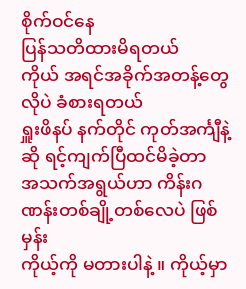စိုက်ဝင်နေ
ပြန်သတိထားမိရတယ်
ကိုယ် အရင်အခိုက်အတန့်တွေလိုပဲ ခံစားရတယ်
ရှူးဖိနပ် နက်တိုင် ကုတ်အင်္ကျီနဲ့ဆို ရင့်ကျက်ပြီထင်မိခဲ့တာ
အသက်အရွယ်ဟာ ကိန်းဂဏန်းတစ်ချို့တစ်လေပဲ ဖြစ်မှန်း
ကိုယ့်ကို မတားပါနဲ့ ။ ကိုယ့်မှာ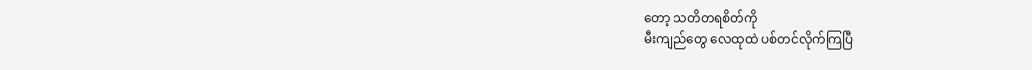တော့ သတိတရစိတ်ကို
မီးကျည်တွေ လေထုထဲ ပစ်တင်လိုက်ကြပြီ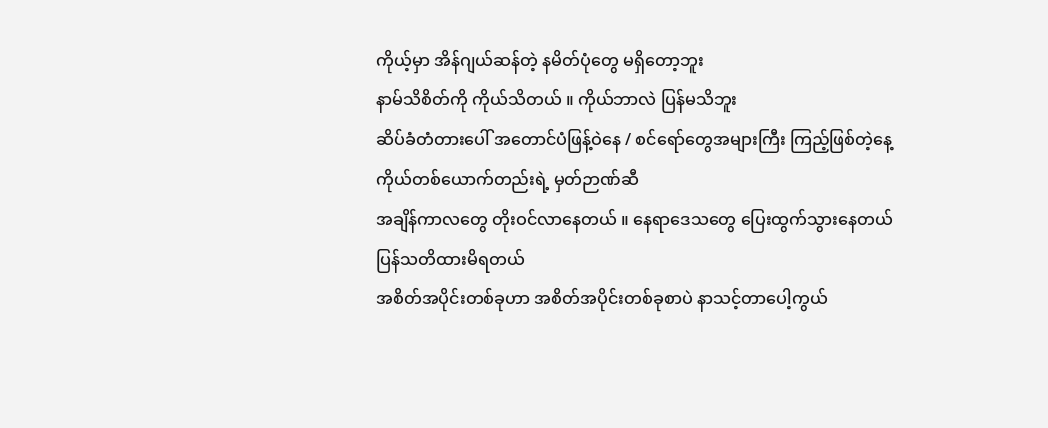ကိုယ့်မှာ အိန်ဂျယ်ဆန်တဲ့ နမိတ်ပုံတွေ မရှိတော့ဘူး
နာမ်သိစိတ်ကို ကိုယ်သိတယ် ။ ကိုယ်ဘာလဲ ပြန်မသိဘူး
ဆိပ်ခံတံတားပေါ် အတောင်ပံဖြန့်ဝဲနေ / စင်ရော်တွေအများကြီး ကြည့်ဖြစ်တဲ့နေ့
ကိုယ်တစ်ယောက်တည်းရဲ့ မှတ်ဉာဏ်ဆီ
အချိန်ကာလတွေ တိုးဝင်လာနေတယ် ။ နေရာဒေသတွေ ပြေးထွက်သွားနေတယ်
ပြန်သတိထားမိရတယ်
အစိတ်အပိုင်းတစ်ခုဟာ အစိတ်အပိုင်းတစ်ခုစာပဲ နာသင့်တာပေါ့ကွယ်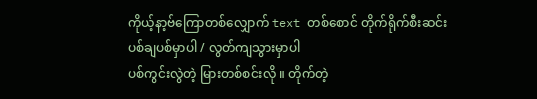ကိုယ့်နာ့ဗ်ကြောတစ်လျှောက် text တစ်စောင် တိုက်ရိုက်စီးဆင်း
ပစ်ချပစ်မှာပါ / လွတ်ကျသွားမှာပါ
ပစ်ကွင်းလွဲတဲ့ မြားတစ်စင်းလို ။ တိုက်တဲ့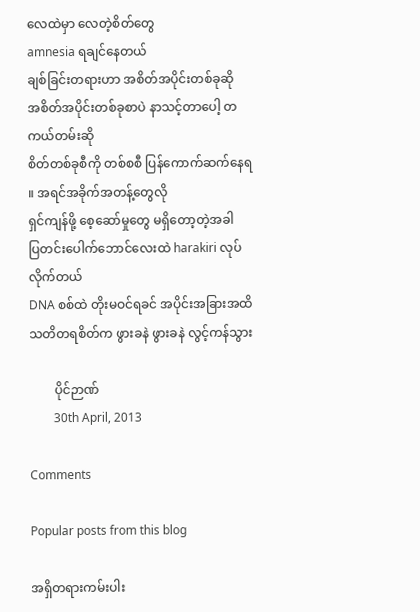လေထဲမှာ လေတဲ့စိတ်တွေ
amnesia ရချင်နေတယ်
ချစ်ခြင်းတရားဟာ အစိတ်အပိုင်းတစ်ခုဆို
အစိတ်အပိုင်းတစ်ခုစာပဲ နာသင့်တာပေါ့ တကယ်တမ်းဆို
စိတ်တစ်ခုစီကို တစ်စစီ ပြန်ကောက်ဆက်နေရ ။ အရင်အခိုက်အတန့်တွေလို
ရှင်ကျန်ဖို့ စေ့ဆော်မှုတွေ မရှိတော့တဲ့အခါ
ပြတင်းပေါက်ဘောင်လေးထဲ harakiri လုပ်လိုက်တယ်
DNA စစ်ထဲ တိုးမဝင်ရခင် အပိုင်းအခြားအထိ
သတိတရစိတ်က ဖွားခနဲ ဖွားခနဲ လွင့်ကန်သွား

        ပိုင်ဉာဏ်
        30th April, 2013

Comments

Popular posts from this blog

အရှိတရားကမ်းပါး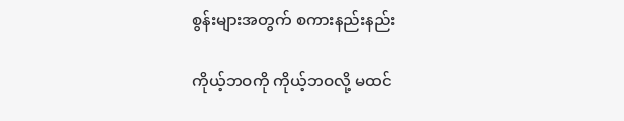စွန်းများအတွက် စကားနည်းနည်း

ကိုယ့်ဘဝကို ကိုယ့်ဘဝလို့ မထင်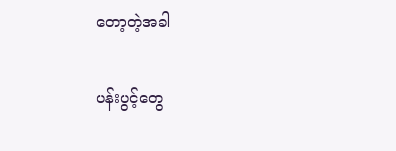တော့တဲ့အခါ

ပန်းပွင့်တွေ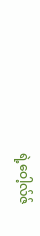ရဲ့ဝေါ့လ်ဇ်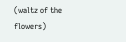(waltz of the flowers)